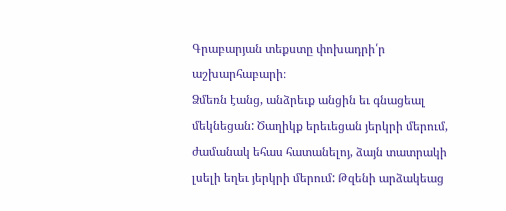Գրաբարյան տեքստը փոխադրի՛ր աշխարհաբարի։
Ձմեռն էանց, անձրեւք անցին եւ գնացեալ մեկնեցան: Ծաղիկք երեւեցան յերկրի մերում, ժամանակ եհաս հատանելոյ, ձայն տատրակի լսելի եղեւ յերկրի մերում: Թզենի արձակեաց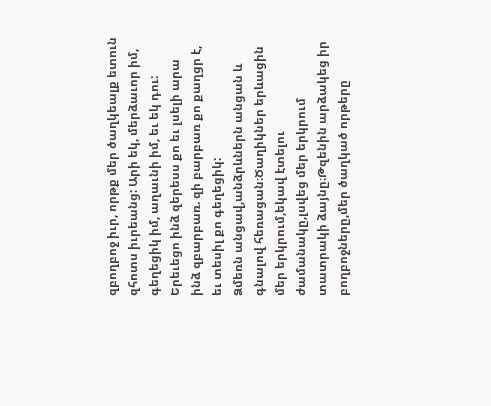զբողբոջ իւր, որթք մեր ծաղկեալք ետուն զհոտս իւրեանց: Արի եկ, մերձաւոր իմ, գեղեցիկ իմ, աղաւնի իմ, եւ եկ դու: Երեւեցո ինձ զերեսս քո եւ լսելի արա ինձ զբարբառ. զի բարբառ քո քաղցր է, եւ տեսիլ քո գեղեցիկ:
Ձմեռն անցավ,անձրևներն անցան և գնալով հեռացան։Ծաղիկներ երևացին մեր երկրում,եկավ էտելու ժամանակը,լսվեց մեր երկրում տատրակի ձայնը։Թզենին արձակեց իր բողբոջները,մեր ծաղկած որթերը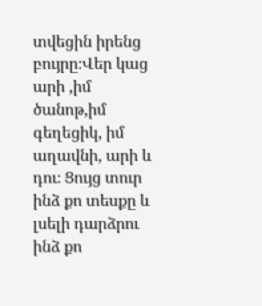տվեցին իրենց բույրը։Վեր կաց արի ,իմ ծանոթ,իմ գեղեցիկ, իմ աղավնի, արի և դու։ Ցույց տուր ինձ քո տեսքը և լսելի դարձրու ինձ քո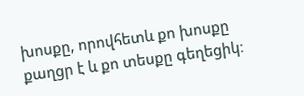խոսքը, որովհետև քո խոսքը քաղցր է և քո տեսքը գեղեցիկ։